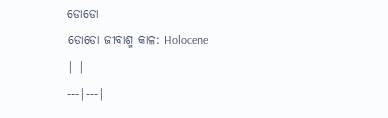ଡୋଡୋ
ଡୋଡୋ ଜୀବାଶ୍ମ କାଳ: Holocene
| |
---|---|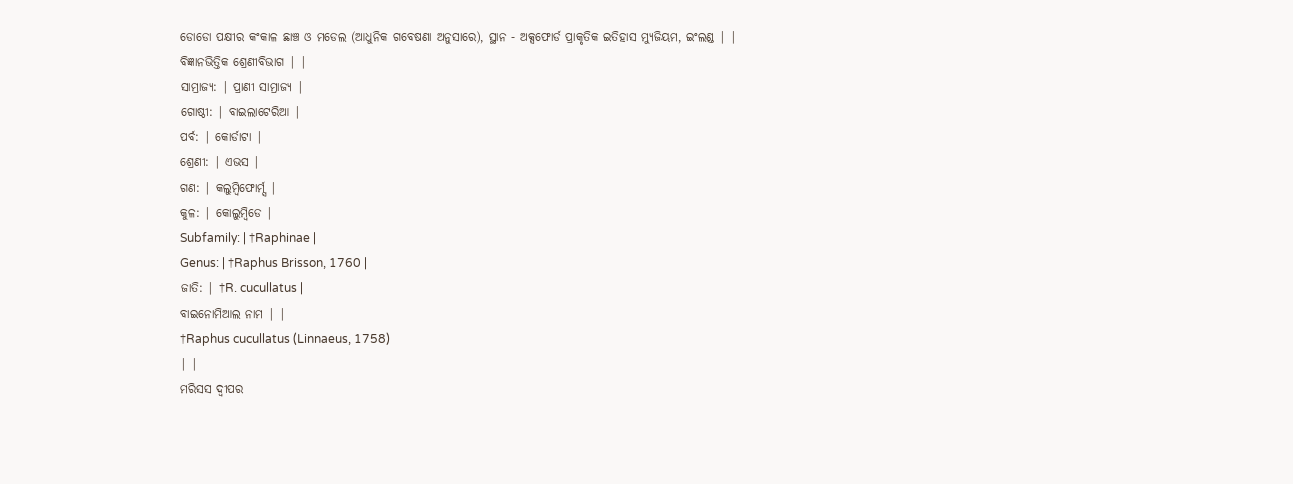ଡୋଡୋ ପକ୍ଷୀର କଂକାଳ ଛାଞ୍ଚ ଓ ମଡେଲ (ଆଧୁନିକ ଗବେଷଣା ଅନୁସାରେ), ସ୍ଥାନ - ଅକ୍ସଫୋର୍ଡ ପ୍ରାକୃତିକ ଇତିହାସ ମ୍ୟୁଜିୟମ, ଇଂଲଣ୍ଡ | |
ବିଜ୍ଞାନଭିତ୍ତିକ ଶ୍ରେଣୀବିଭାଗ | |
ସାମ୍ରାଜ୍ୟ: | ପ୍ରାଣୀ ସାମ୍ରାଜ୍ୟ |
ଗୋଷ୍ଠୀ: | ବାଇଲାଟେରିଆ |
ପର୍ବ: | କୋର୍ଡାଟା |
ଶ୍ରେଣୀ: | ଏଭସ |
ଗଣ: | କଲୁମ୍ବିଫୋର୍ମ୍ସ |
କୁଳ: | କୋଲୁମ୍ବିଡେ |
Subfamily: | †Raphinae |
Genus: | †Raphus Brisson, 1760 |
ଜାତି: | †R. cucullatus |
ବାଇନୋମିଆଲ ନାମ | |
†Raphus cucullatus (Linnaeus, 1758)
| |
ମରିସସ ଦ୍ୱୀପର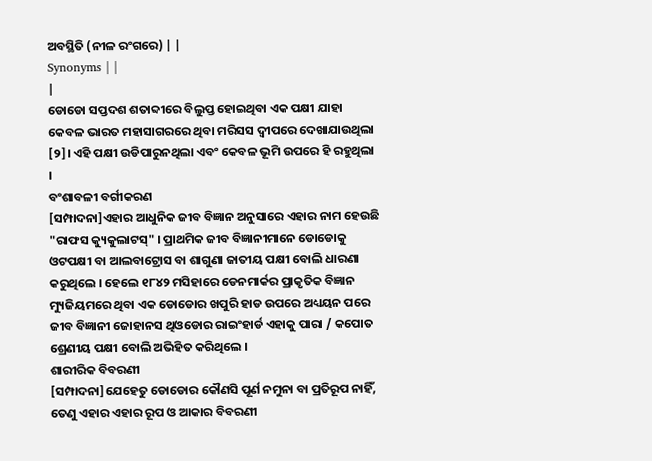ଅବସ୍ଥିତି (ନୀଳ ରଂଗରେ) | |
Synonyms | |
|
ଡୋଡୋ ସପ୍ତଦଶ ଶତାବ୍ଦୀରେ ବିଲୁପ୍ତ ହୋଇଥିବା ଏକ ପକ୍ଷୀ ଯାହା କେବଳ ଭାରତ ମହାସାଗରରେ ଥିବା ମରିସସ ଦ୍ୱୀପରେ ଦେଖାଯାଉଥିଲା [୨]। ଏହି ପକ୍ଷୀ ଉଡିପାରୁନଥିଲା ଏବଂ କେବଳ ଭୂମି ଉପରେ ହି ରହୁଥିଲା ।
ବଂଶାବଳୀ ବର୍ଗୀକରଣ
[ସମ୍ପାଦନା]ଏହାର ଆଧୁନିକ ଜୀବ ବିଜ୍ଞାନ ଅନୁସାରେ ଏହାର ନାମ ହେଉଛି "ରାଫସ କ୍ୟୁକୁଲାଟସ୍" । ପ୍ରାଥମିକ ଜୀବ ବିଜ୍ଞାନୀମାନେ ଡୋଡୋକୁ ଓଟପକ୍ଷୀ ବା ଆଲବାଟ୍ରୋସ ବା ଶାଗୁଣା ଜାତୀୟ ପକ୍ଷୀ ବୋଲି ଧାରଣା କରୁଥିଲେ । ହେଲେ ୧୮୪୨ ମସିହାରେ ଡେନମାର୍କର ପ୍ରାକୃତିକ ବିଜ୍ଞାନ ମ୍ୟୁଜିୟମରେ ଥିବା ଏକ ଡୋଡୋର ଖପୁରି ହାଡ ଉପରେ ଅଧ୍ୟୟନ ପରେ ଜୀବ ବିଜ୍ଞାନୀ ଜୋହାନସ ଥିଓଡୋର ରାଇଂହାର୍ଡ ଏହାକୁ ପାରା / କପୋତ ଶ୍ରେଣୀୟ ପକ୍ଷୀ ବୋଲି ଅଭିହିତ କରିଥିଲେ ।
ଶାରୀରିକ ବିବରଣୀ
[ସମ୍ପାଦନା]ଯେହେତୁ ଡୋଡୋର କୌଣସି ପୂର୍ଣ ନମୁନା ବା ପ୍ରତିରୂପ ନାହିଁ, ତେଣୁ ଏହାର ଏହାର ରୂପ ଓ ଆକାର ବିବରଣୀ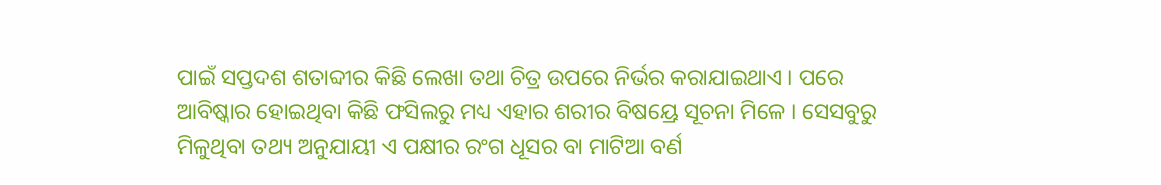ପାଇଁ ସପ୍ତଦଶ ଶତାବ୍ଦୀର କିଛି ଲେଖା ତଥା ଚିତ୍ର ଉପରେ ନିର୍ଭର କରାଯାଇଥାଏ । ପରେ ଆବିଷ୍କାର ହୋଇଥିବା କିଛି ଫସିଲରୁ ମଧ୍ୟ ଏହାର ଶରୀର ବିଷୟ୍ରେ ସୂଚନା ମିଳେ । ସେସବୁରୁ ମିଳୁଥିବା ତଥ୍ୟ ଅନୁଯାୟୀ ଏ ପକ୍ଷୀର ରଂଗ ଧୂସର ବା ମାଟିଆ ବର୍ଣ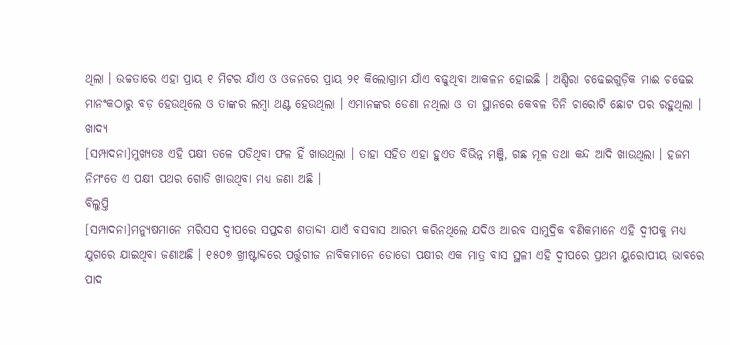ଥିଲା । ଉଚ୍ଚତାରେ ଏହା ପ୍ରାୟ ୧ ମିଟର ଯାଁଏ ଓ ଓଜନରେ ପ୍ରାୟ ୨୧ କିଲୋଗ୍ରାମ ଯାଁଏ ବଢୁଥିବା ଆକଳନ ହୋଇଛି । ଅଣ୍ଡିରା ଚଢେଇଗୁଡ଼ିକ ମାଈ ଚଢେଇ ମାନଂକଠାରୁ ବଡ଼ ହେଉଥିଲେ ଓ ତାଙ୍କର ଲମ୍ବା ଥଣ୍ଟ ହେଉଥିଲା । ଏମାନଙ୍କର ଡେଣା ନଥିଲା ଓ ତା ସ୍ଥାନରେ କେବଳ ତିନି ଚାରୋଟି ଛୋଟ ପର ରହୁଥିଲା ।
ଖାଦ୍ୟ
[ସମ୍ପାଦନା]ମୁଖ୍ୟତଃ ଏହି ପକ୍ଷୀ ତଳେ ପଡିଥିବା ଫଳ ହିଁ ଖାଉଥିଲା । ତାହା ସହିତ ଏହା ହୁଏତ ବିଭିନ୍ନ ମଞ୍ଜି, ଗଛ ମୂଳ ତଥା କନ୍ଦ ଆଦି ଖାଉଥିଲା । ହଜମ ନିମଂତେ ଏ ପକ୍ଷୀ ପଥର ଗୋଡି ଖାଉଥିବା ମଧ୍ୟ ଜଣା ଅଛି ।
ବିଲୁପ୍ତି
[ସମ୍ପାଦନା]ମନ୍ୟୁଷମାନେ ମରିସସ ଦ୍ୱୀପରେ ସପ୍ତଦଶ ଶତାବ୍ଦୀ ଯାଏଁ ବସବାସ ଆରମ୍ଭ କରିନଥିଲେ ଯଦିଓ ଆରବ ସାମୁଦ୍ରିକ ବଣିକମାନେ ଏହି ଦ୍ୱୀପକୁ ମଧ୍ୟ ଯୁଗରେ ଯାଇଥିବା ଜଣାଅଛି । ୧୫୦୭ ଖ୍ରୀଷ୍ଟାବ୍ଦରେ ପର୍ତ୍ତୁଗୀଜ ନାବିକମାନେ ଡୋଡୋ ପକ୍ଷୀର ଏକ ମାତ୍ର ବାସ ସ୍ଥଳୀ ଏହି ଦ୍ୱୀପରେ ପ୍ରଥମ ୟୁରୋପୀୟ ଭାବରେ ପାଦ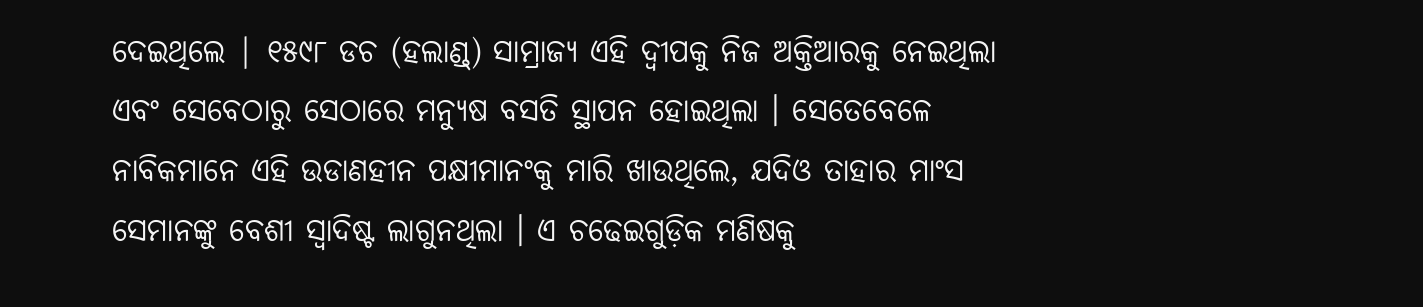ଦେଇଥିଲେ | ୧୫୯୮ ଡଚ (ହଲାଣ୍ଡ୍) ସାମ୍ରାଜ୍ୟ ଏହି ଦ୍ୱୀପକୁ ନିଜ ଅକ୍ତିଆରକୁ ନେଇଥିଲା ଏବଂ ସେବେଠାରୁ ସେଠାରେ ମନ୍ୟୁଷ ବସତି ସ୍ଥାପନ ହୋଇଥିଲା । ସେତେବେଳେ ନାବିକମାନେ ଏହି ଉଡାଣହୀନ ପକ୍ଷୀମାନଂକୁ ମାରି ଖାଉଥିଲେ, ଯଦିଓ ତାହାର ମାଂସ ସେମାନଙ୍କୁ ବେଶୀ ସ୍ୱାଦିଷ୍ଟ ଲାଗୁନଥିଲା । ଏ ଚଢେଇଗୁଡ଼ିକ ମଣିଷକୁ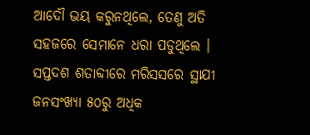ଆଦୌ ଭୟ କରୁନଥିଲେ, ତେଣୁ ଅତି ସହଜରେ ସେମାନେ ଧରା ପଡୁଥିଲେ ।
ସପ୍ତଦଶ ଶତାବ୍ଦୀରେ ମରିସସରେ ସ୍ଥାଯୀ ଜନସଂଖ୍ୟା ୫୦ରୁ ଅଧିକ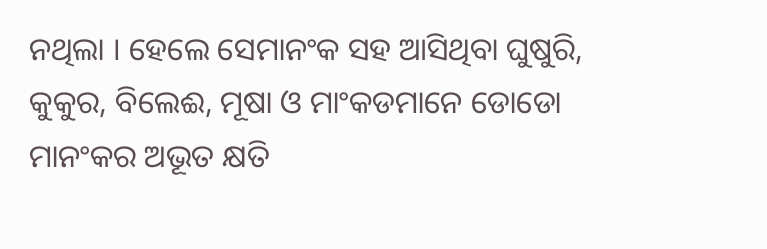ନଥିଲା । ହେଲେ ସେମାନଂକ ସହ ଆସିଥିବା ଘୁଷୁରି, କୁକୁର, ବିଲେଈ, ମୂଷା ଓ ମାଂକଡମାନେ ଡୋଡୋ ମାନଂକର ଅଭୂତ କ୍ଷତି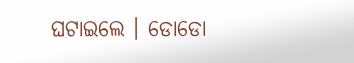ଘଟାଇଲେ । ଡୋଡୋ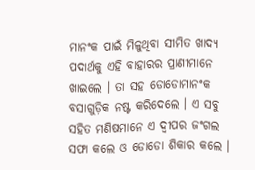ମାନଂକ ପାଇଁ ମିଳୁଥିବା ସୀମିତ ଖାଦ୍ୟ ପଦାର୍ଥକୁ ଏହି ବାହାରର ପ୍ରାଣୀମାନେ ଖାଇଲେ । ତା ସହ ଡୋଡୋମାନଂକ ବସାଗୁଡ଼ିକ ନଷ୍ଟ କରିଦେଲେ । ଏ ସବୁ ସହିତ ମଣିଷମାନେ ଏ ଦ୍ୱୀପର ଜଂଗଲ ସଫା କଲେ ଓ ଡୋଡୋ ଶିକାର କଲେ ।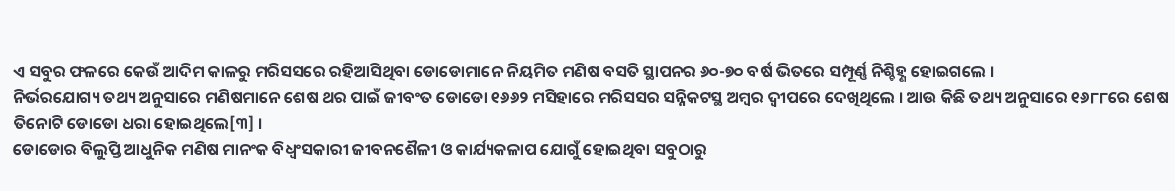ଏ ସବୁର ଫଳରେ କେଉଁ ଆଦିମ କାଳରୁ ମରିସସରେ ରହିଆସିଥିବା ଡୋଡୋମାନେ ନିୟମିତ ମଣିଷ ବସତି ସ୍ଥାପନର ୬୦-୭୦ ବର୍ଷ ଭିତରେ ସମ୍ପୂର୍ଣ୍ଣ ନିଶ୍ଚିହ୍ଣ ହୋଇଗଲେ ।
ନିର୍ଭରଯୋଗ୍ୟ ତଥ୍ୟ ଅନୁସାରେ ମଣିଷମାନେ ଶେଷ ଥର ପାଇଁ ଜୀବଂତ ଡୋଡୋ ୧୬୬୨ ମସିହାରେ ମରିସସର ସନ୍ନିକଟସ୍ଥ ଅମ୍ବର ଦ୍ୱୀପରେ ଦେଖିଥିଲେ । ଆଉ କିଛି ତଥ୍ୟ ଅନୁସାରେ ୧୬୮୮ରେ ଶେଷ ତିନୋଟି ଡୋଡୋ ଧରା ହୋଇଥିଲେ[୩] ।
ଡୋଡୋର ବିଲୁପ୍ତି ଆଧୁନିକ ମଣିଷ ମାନଂକ ବିଧ୍ୱଂସକାରୀ ଜୀବନଶୈଳୀ ଓ କାର୍ଯ୍ୟକଳାପ ଯୋଗୁଁ ହୋଇଥିବା ସବୁଠାରୁ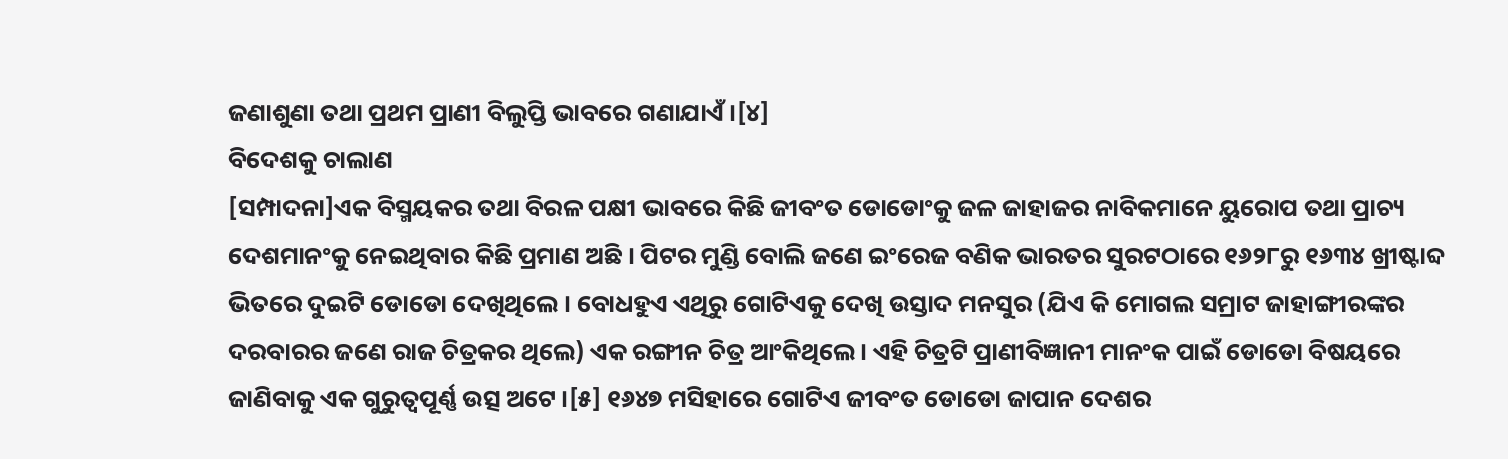ଜଣାଶୁଣା ତଥା ପ୍ରଥମ ପ୍ରାଣୀ ବିଲୁପ୍ତି ଭାବରେ ଗଣାଯାଏଁ ।[୪]
ବିଦେଶକୁ ଚାଲାଣ
[ସମ୍ପାଦନା]ଏକ ବିସ୍ମୟକର ତଥା ବିରଳ ପକ୍ଷୀ ଭାବରେ କିଛି ଜୀବଂତ ଡୋଡୋଂକୁ ଜଳ ଜାହାଜର ନାବିକମାନେ ୟୁରୋପ ତଥା ପ୍ରାଚ୍ୟ ଦେଶମାନଂକୁ ନେଇଥିବାର କିଛି ପ୍ରମାଣ ଅଛି । ପିଟର ମୁଣ୍ଡି ବୋଲି ଜଣେ ଇଂରେଜ ବଣିକ ଭାରତର ସୁରଟଠାରେ ୧୬୨୮ରୁ ୧୬୩୪ ଖ୍ରୀଷ୍ଟାବ୍ଦ ଭିତରେ ଦୁଇଟି ଡୋଡୋ ଦେଖିଥିଲେ । ବୋଧହୁଏ ଏଥିରୁ ଗୋଟିଏକୁ ଦେଖି ଉସ୍ତାଦ ମନସୁର (ଯିଏ କି ମୋଗଲ ସମ୍ରାଟ ଜାହାଙ୍ଗୀରଙ୍କର ଦରବାରର ଜଣେ ରାଜ ଚିତ୍ରକର ଥିଲେ) ଏକ ରଙ୍ଗୀନ ଚିତ୍ର ଆଂକିଥିଲେ । ଏହି ଚିତ୍ରଟି ପ୍ରାଣୀବିଜ୍ଞାନୀ ମାନଂକ ପାଇଁ ଡୋଡୋ ବିଷୟରେ ଜାଣିବାକୁ ଏକ ଗୁରୁତ୍ୱପୂର୍ଣ୍ଣ ଉତ୍ସ ଅଟେ ।[୫] ୧୬୪୭ ମସିହାରେ ଗୋଟିଏ ଜୀବଂତ ଡୋଡୋ ଜାପାନ ଦେଶର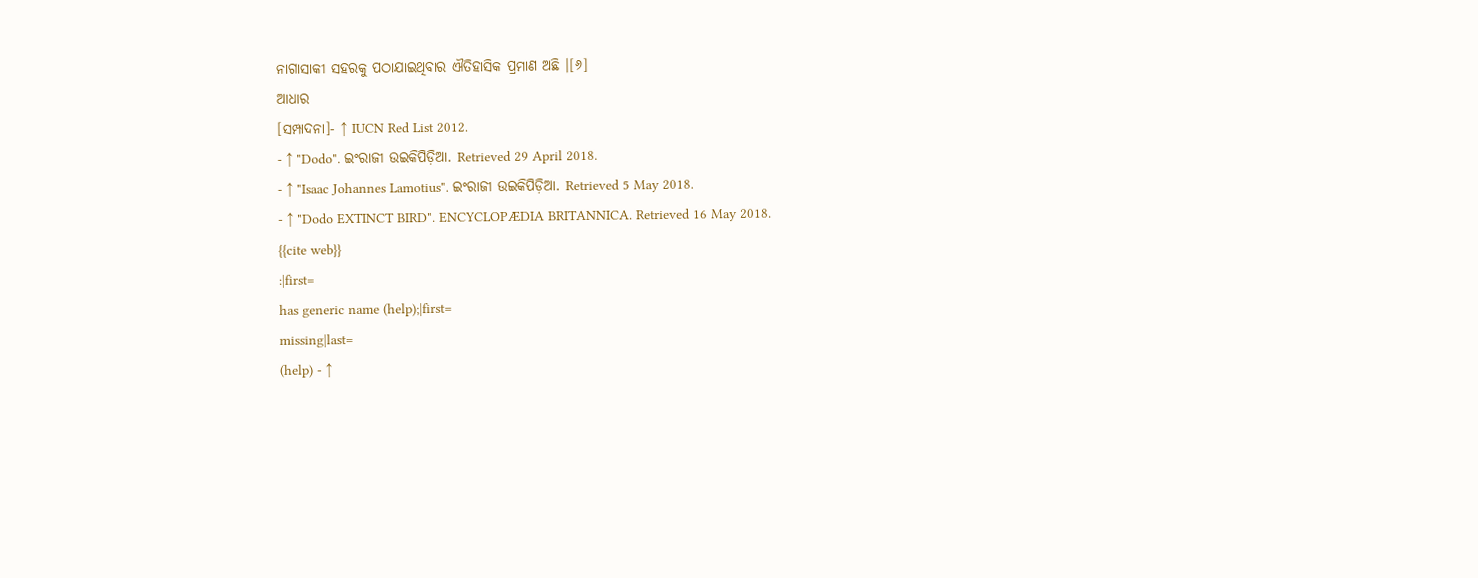ନାଗାସାକୀ ସହରକୁ ପଠାଯାଇଥିବାର ଐତିହାସିକ ପ୍ରମାଣ ଅଛି ।[୬]
ଆଧାର
[ସମ୍ପାଦନା]- ↑ IUCN Red List 2012.
- ↑ "Dodo". ଇଂରାଜୀ ଉଇକିପିଡ଼ିଆ. Retrieved 29 April 2018.
- ↑ "Isaac Johannes Lamotius". ଇଂରାଜୀ ଉଇକିପିଡ଼ିଆ. Retrieved 5 May 2018.
- ↑ "Dodo EXTINCT BIRD". ENCYCLOPÆDIA BRITANNICA. Retrieved 16 May 2018.
{{cite web}}
:|first=
has generic name (help);|first=
missing|last=
(help) - ↑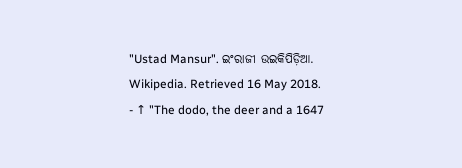"Ustad Mansur". ଇଂରାଜୀ ଉଇକିପିଡ଼ିଆ. Wikipedia. Retrieved 16 May 2018.
- ↑ "The dodo, the deer and a 1647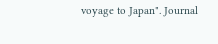voyage to Japan". Journal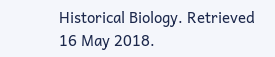Historical Biology. Retrieved 16 May 2018.